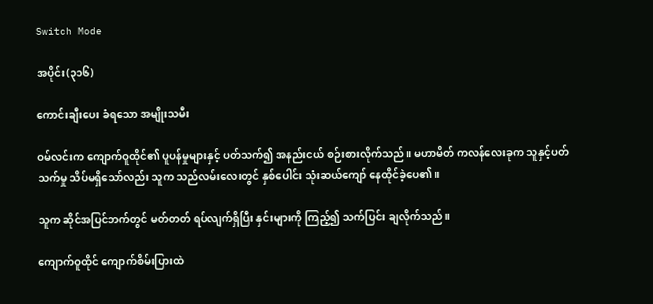Switch Mode

အပိုင်း(၃၁၆)

ကောင်းချီးပေး ခံရသော အမျိုးသမီး

ဝမ်လင်းက ကျောက်ဝူထိုင်၏ ပူပန်မှုများနှင့် ပတ်သက်၍ အနည်းငယ် စဉ်းစားလိုက်သည်။ မဟာမိတ် ကလန်လေးခုက သူနှင့်ပတ်သက်မှု သိပ်မရှိသော်လည်း သူက သည်လမ်းလေးတွင် နှစ်ပေါင်း သုံးဆယ်ကျော် နေထိုင်ခဲ့ပေ၏။

သူက ဆိုင်အပြင်ဘက်တွင် မတ်တတ် ရပ်လျက်ရှိပြီး နှင်းများကို ကြည့်၍ သက်ပြင်း ချလိုက်သည်။

ကျောက်ဝူထိုင် ကျောက်စိမ်းပြားထဲ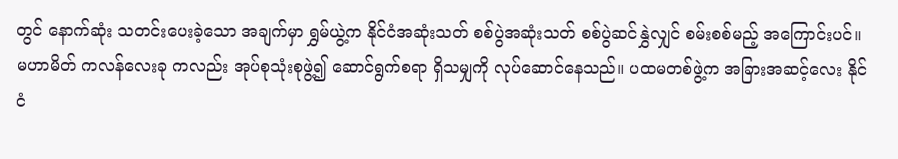တွင် နောက်ဆုံး သတင်းပေးခဲ့သော အချက်မှာ ရွှမ်ယွဲ့က နိုင်ငံအဆုံးသတ် စစ်ပွဲအဆုံးသတ် စစ်ပွဲဆင်နွှဲလျှင် စမ်းစစ်မည့် အကြောင်းပင်။ မဟာမိတ် ကလန်လေးခု ကလည်း အုပ်စုသုံးစုဖွဲ့၍ ဆောင်ရွက်စရာ ရှိသမျှကို လုပ်ဆောင်နေသည်။ ပထမတစ်ဖွဲ့က အခြားအဆင့်လေး နိုင်ငံ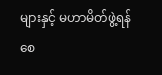များနှင့် မဟာမိတ်ဖွဲ့ရန် စေ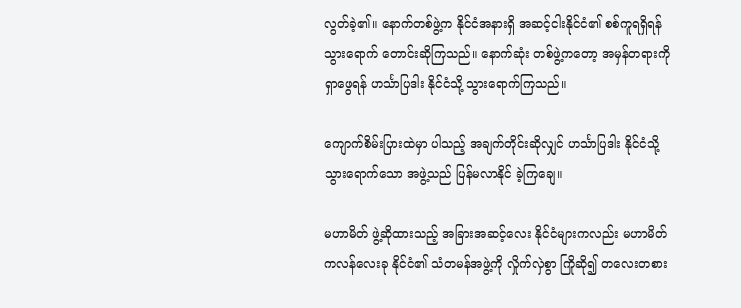လွတ်ခဲ့၏။ နောက်တစ်ဖွဲ့က နိုင်ငံအနားရှိ အဆင့်ငါးနိုင်ငံ၏ စစ်ကူရရှိရန် သွားရောက် တောင်းဆိုကြသည်။ နောက်ဆုံး တစ်ဖွဲ့ကတော့ အမှန်တရားကို ရှာဖွေရန် ဟင်္သာပြဒါး နိုင်ငံသို့ သွားရောက်ကြသည်။

ကျောက်စိမ်းပြားထဲမှာ ပါသည့် အချက်တိုင်းဆိုလျှင် ဟင်္သာပြဒါး နိုင်ငံသို့ သွားရောက်သော အဖွဲ့သည် ပြန်မလာနိုင် ခဲ့ကြချေ။

မဟာမိတ် ဖွဲ့ဆိုထားသည့် အခြားအဆင့်လေး နိုင်ငံများကလည်း မဟာမိတ် ကလန်လေးခု နိုင်ငံ၏ သံတမန်အဖွဲ့ကို လှိုက်လှဲစွာ ကြိုဆို၍ တလေးတစား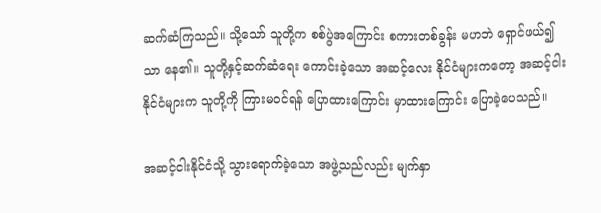ဆက်ဆံကြသည်။ သို့သော် သူတို့က စစ်ပွဲအကြောင်း စကားတစ်ခွန်း မဟဘဲ ရှောင်ဖယ်၍သာ နေ၏။ သူတို့နှင့်ဆက်ဆံရေး ကောင်းခဲ့သော အဆင့်လေး နိုင်ငံများကတော့ အဆင့်ငါး နိုင်ငံများက သူတို့ကို ကြားမဝင်ရန် ပြောထားကြောင်း မှာထားကြောင်း ပြောခဲ့ပေသည်။

အဆင့်ငါးနိုင်ငံသို့ သွားရောက်ခဲ့သော အဖွဲ့သည်လည်း မျက်နှာ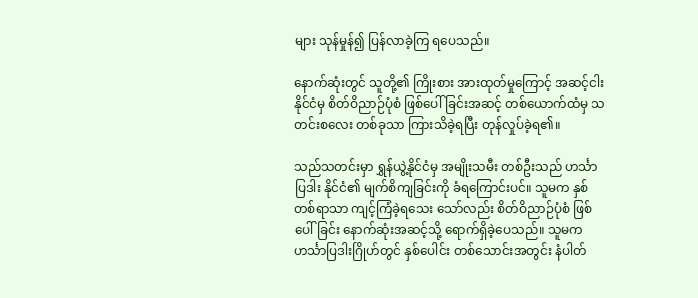များ သုန်မှုန်၍ ပြန်လာခဲ့ကြ ရပေသည်။

နောက်ဆုံးတွင် သူတို့၏ ကြိုးစား အားထုတ်မှုကြောင့် အဆင့်ငါးနိုင်ငံမှ စိတ်ဝိညာဉ်ပုံစံ ဖြစ်ပေါ်ခြင်းအဆင့် တစ်ယောက်ထံမှ သတင်းစလေး တစ်ခုသာ ကြားသိခဲ့ရပြီး တုန်လှုပ်ခဲ့ရ၏။

သည်သတင်းမှာ ရွှန်ယွဲ့နိုင်ငံမှ အမျိုးသမီး တစ်ဦးသည် ဟင်္သာပြဒါး နိုင်ငံ၏ မျက်စိကျခြင်းကို ခံရကြောင်းပင်။ သူမက နှစ်တစ်ရာသာ ကျင့်ကြံခဲ့ရသေး သော်လည်း စိတ်ဝိညာဉ်ပုံစံ ဖြစ်ပေါ်ခြင်း နောက်ဆုံးအဆင့်သို့ ရောက်ရှိခဲ့ပေသည်။ သူမက ဟင်္သာပြဒါးဂြိုဟ်တွင် နှစ်ပေါင်း တစ်သောင်းအတွင်း နံပါတ်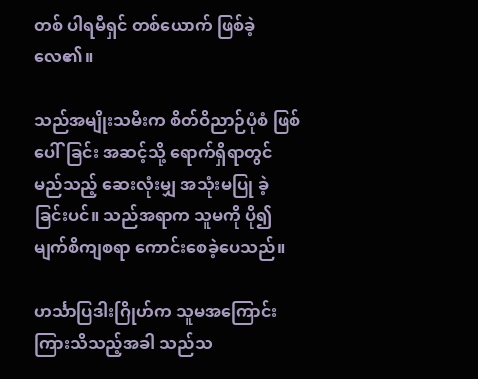တစ် ပါရမီရှင် တစ်ယောက် ဖြစ်ခဲ့လေ၏။

သည်အမျိုးသမီးက စိတ်ဝိညာဉ်ပုံစံ ဖြစ်ပေါ်ခြင်း အဆင့်သို့ ရောက်ရှိရာတွင် မည်သည့် ဆေးလုံးမျှ အသုံးမပြု ခဲ့ခြင်းပင်။ သည်အရာက သူမကို ပို၍ မျက်စိကျစရာ ကောင်းစေခဲ့ပေသည်။

ဟင်္သာပြဒါးဂြိုဟ်က သူမအကြောင်း ကြားသိသည့်အခါ သည်သ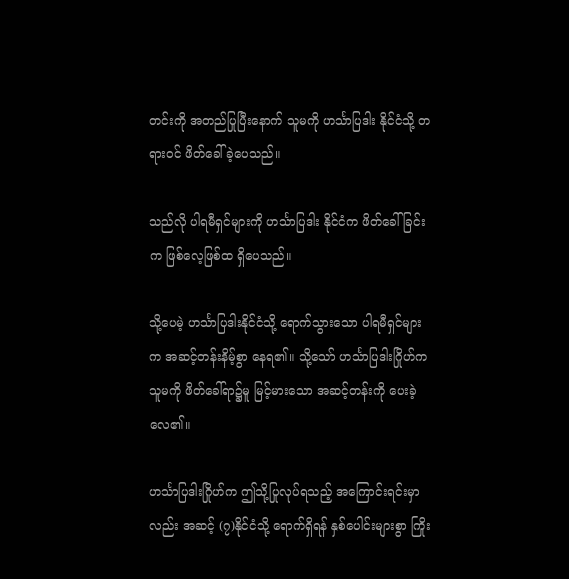တင်းကို အတည်ပြုပြီးနောက် သူမကို ဟင်္သာပြဒါး နိုင်ငံသို့ တရားဝင် ဖိတ်ခေါ်ခဲ့ပေသည်။

သည်လို ပါရမီရှင်များကို ဟင်္သာပြဒါး နိုင်ငံက ဖိတ်ခေါ်ခြင်းက ဖြစ်လေ့ဖြစ်ထ ရှိပေသည်။

သို့ပေမဲ့ ဟင်္သာပြဒါးနိုင်ငံသို့ ရောက်သွားသော ပါရမီရှင်များက အဆင့်တန်းနိမ့်စွာ နေရ၏။ သို့သော် ဟင်္သာပြဒါးဂြိုဟ်က သူမကို ဖိတ်ခေါ်ရာ၌မူ မြင့်မားသော အဆင့်တန်းကို ပေးခဲ့လေ၏။

ဟင်္သာပြဒါးဂြိုဟ်က ဤသို့ပြုလုပ်ရသည့် အကြောင်းရင်းမှာလည်း အဆင့် (၇)နိုင်ငံသို့ ရောက်ရှိရန် နှစ်ပေါင်းများစွာ ကြိုး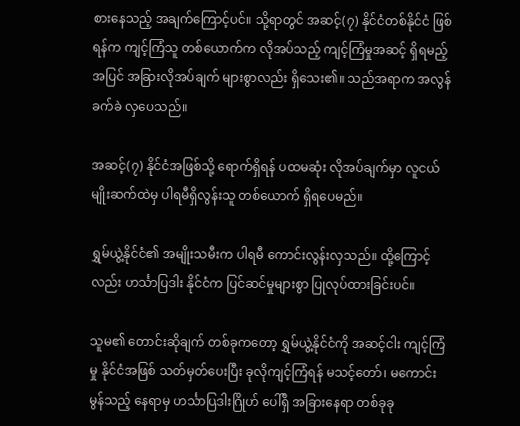စားနေသည့် အချက်ကြောင့်ပင်။ သို့ရာတွင် အဆင့်(၇) နိုင်ငံတစ်နိုင်ငံ ဖြစ်ရန်က ကျင့်ကြံသူ တစ်ယောက်က လိုအပ်သည့် ကျင့်ကြံမှုအဆင့် ရှိရမည့်အပြင် အခြားလိုအပ်ချက် များစွာလည်း ရှိသေး၏။ သည်အရာက အလွန်ခက်ခဲ လှပေသည်။

အဆင့်(၇) နိုင်ငံအဖြစ်သို့ ရောက်ရှိရန် ပထမဆုံး လိုအပ်ချက်မှာ လူငယ် မျိုးဆက်ထဲမှ ပါရမီရှိလွန်းသူ တစ်ယောက် ရှိရပေမည်။

ရွှမ်ယွဲ့နိုင်ငံ၏ အမျိုးသမီးက ပါရမီ ကောင်းလွန်းလှသည်။ ထို့ကြောင့်လည်း ဟင်္သာပြဒါး နိုင်ငံက ပြင်ဆင်မှုများစွာ ပြုလုပ်ထားခြင်းပင်။

သူမ၏ တောင်းဆိုချက် တစ်ခုကတော့ ရွှမ်ယွဲ့နိုင်ငံကို အဆင့်ငါး ကျင့်ကြံမှု နိုင်ငံအဖြစ် သတ်မှတ်ပေးပြီး ခုလိုကျင့်ကြံရန် မသင့်တော်၊ မကောင်းမွန်သည့် နေရာမှ ဟင်္သာပြဒါးဂြိုဟ် ပေါ်ရှိ အခြားနေရာ တစ်ခုခု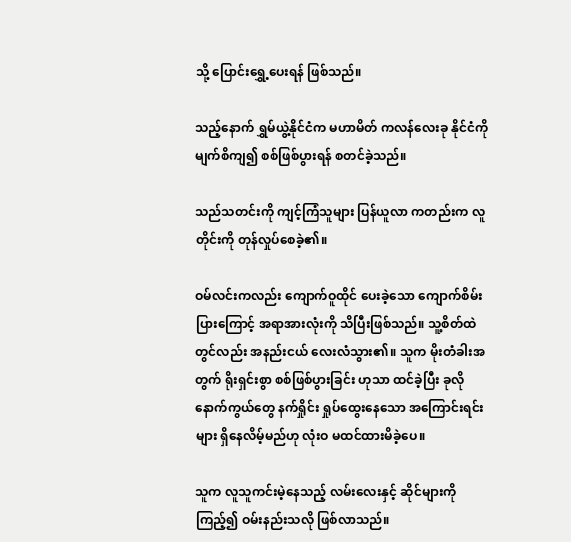သို့ ပြောင်းရွှေ့ပေးရန် ဖြစ်သည်။

သည့်နောက် ရွှမ်ယွဲ့နိုင်ငံက မဟာမိတ် ကလန်လေးခု နိုင်ငံကို မျက်စိကျ၍ စစ်ဖြစ်ပွားရန် စတင်ခဲ့သည်။

သည်သတင်းကို ကျင့်ကြံသူများ ပြန်ယူလာ ကတည်းက လူတိုင်းကို တုန်လှုပ်စေခဲ့၏။

ဝမ်လင်းကလည်း ကျောက်ဝူထိုင် ပေးခဲ့သော ကျောက်စိမ်းပြားကြောင့် အရာအားလုံးကို သိပြီးဖြစ်သည်။ သူ့စိတ်ထဲတွင်လည်း အနည်းငယ် လေးလံသွား၏။ သူက မိုးတံခါးအတွက် ရိုးရှင်းစွာ စစ်ဖြစ်ပွားခြင်း ဟုသာ ထင်ခဲ့ပြီး ခုလိုနောက်ကွယ်တွေ နက်ရှိုင်း ရှုပ်ထွေးနေသော အကြောင်းရင်းများ ရှိနေလိမ့်မည်ဟု လုံးဝ မထင်ထားမိခဲ့ပေ။

သူက လူသူကင်းမဲ့နေသည့် လမ်းလေးနှင့် ဆိုင်များကို ကြည့်၍ ဝမ်းနည်းသလို ဖြစ်လာသည်။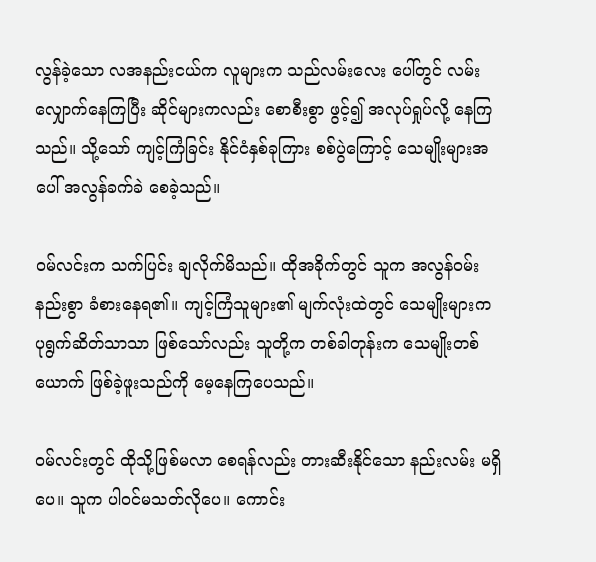လွန်ခဲ့သော လအနည်းငယ်က လူများက သည်လမ်းလေး ပေါ်တွင် လမ်းလျှောက်နေကြပြီး ဆိုင်များကလည်း စောစီးစွာ ဖွင့်၍ အလုပ်ရှုပ်လို့ နေကြသည်။ သို့သော် ကျင့်ကြံခြင်း နိုင်ငံနှစ်ခုကြား စစ်ပွဲကြောင့် သေမျိုးများအပေါ် အလွန်ခက်ခဲ စေခဲ့သည်။

ဝမ်လင်းက သက်ပြင်း ချလိုက်မိသည်။ ထိုအခိုက်တွင် သူက အလွန်ဝမ်းနည်းစွာ ခံစားနေရ၏။ ကျင့်ကြံသူများ၏ မျက်လုံးထဲတွင် သေမျိုးများက ပုရွက်ဆိတ်သာသာ ဖြစ်သော်လည်း သူတို့က တစ်ခါတုန်းက သေမျိုးတစ်ယောက် ဖြစ်ခဲ့ဖူးသည်ကို မေ့နေကြပေသည်။

ဝမ်လင်းတွင် ထိုသို့ဖြစ်မလာ စေရန်လည်း တားဆီးနိုင်သော နည်းလမ်း မရှိပေ။ သူက ပါဝင်မသတ်လိုပေ။ ကောင်း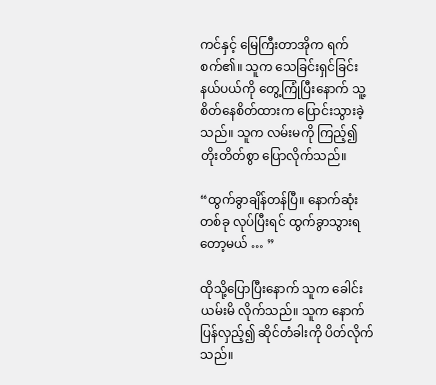ကင်နှင့် မြေကြီးတာအိုက ရက်စက်၏။ သူက သေခြင်းရှင်ခြင်း နယ်ပယ်ကို တွေ့ကြုံပြီးနောက် သူ့ စိတ်နေစိတ်ထားက ပြောင်းသွားခဲ့သည်။ သူက လမ်းမကို ကြည့်၍ တိုးတိတ်စွာ ပြောလိုက်သည်။

“ထွက်ခွာချိန်တန်ပြီ။ နောက်ဆုံးတစ်ခု လုပ်ပြီးရင် ထွက်ခွာသွားရ တော့မယ် … ”

ထိုသို့ပြောပြီးနောက် သူက ခေါင်းယမ်းမိ လိုက်သည်။ သူက နောက်ပြန်လှည့်၍ ဆိုင်တံခါးကို ပိတ်လိုက်သည်။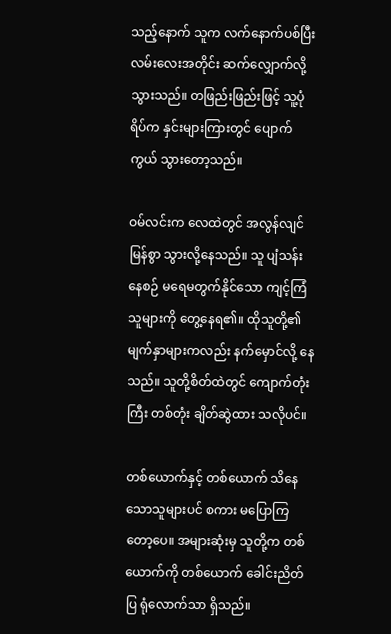သည့်နောက် သူက လက်နောက်ပစ်ပြီး လမ်းလေးအတိုင်း ဆက်လျှောက်လို့ သွားသည်။ တဖြည်းဖြည်းဖြင့် သူ့ပုံရိပ်က နှင်းများကြားတွင် ပျောက်ကွယ် သွားတော့သည်။

ဝမ်လင်းက လေထဲတွင် အလွန်လျင်မြန်စွာ သွားလို့နေသည်။ သူ ပျံသန်းနေစဉ် မရေမတွက်နိုင်သော ကျင့်ကြံသူများကို တွေ့နေရ၏။ ထိုသူတို့၏ မျက်နှာများကလည်း နက်မှောင်လို့ နေသည်။ သူတို့စိတ်ထဲတွင် ကျောက်တုံးကြီး တစ်တုံး ချိတ်ဆွဲထား သလိုပင်။

တစ်ယောက်နှင့် တစ်ယောက် သိနေသောသူများပင် စကား မပြောကြတော့ပေ။ အများဆုံးမှ သူတို့က တစ်ယောက်ကို တစ်ယောက် ခေါင်းညိတ်ပြ ရုံလောက်သာ ရှိသည်။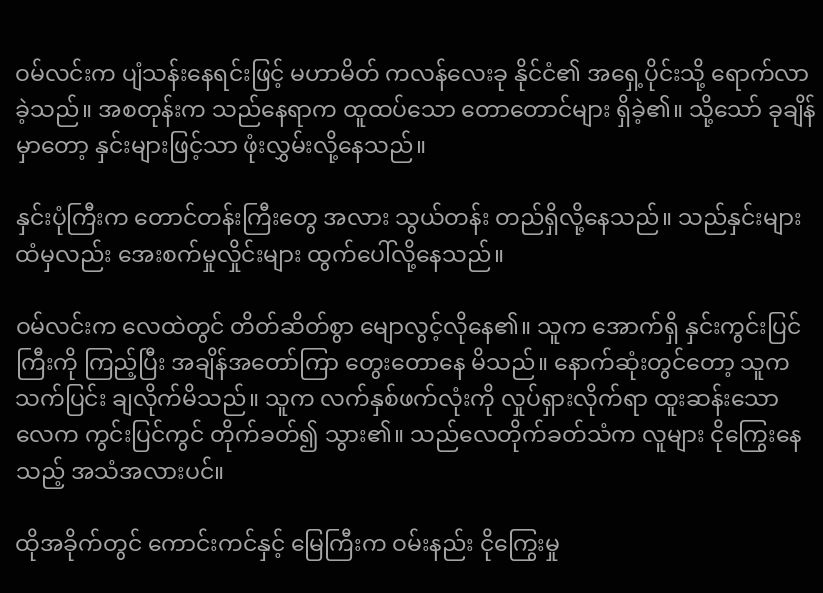ဝမ်လင်းက ပျံသန်းနေရင်းဖြင့် မဟာမိတ် ကလန်လေးခု နိုင်ငံ၏ အရှေ့ပိုင်းသို့ ရောက်လာခဲ့သည်။ အစတုန်းက သည်နေရာက ထူထပ်သော တောတောင်များ ရှိခဲ့၏။ သို့သော် ခုချိန်မှာတော့ နှင်းများဖြင့်သာ ဖုံးလွှမ်းလို့နေသည်။

နှင်းပုံကြီးက တောင်တန်းကြီးတွေ အလား သွယ်တန်း တည်ရှိလို့နေသည်။ သည်နှင်းများ ထံမှလည်း အေးစက်မှုလှိုင်းများ ထွက်ပေါ်လို့နေသည်။

ဝမ်လင်းက လေထဲတွင် တိတ်ဆိတ်စွာ မျောလွင့်လိုနေ၏။ သူက အောက်ရှိ နှင်းကွင်းပြင်ကြီးကို ကြည့်ပြီး အချိန်အတော်ကြာ တွေးတောနေ မိသည်။ နောက်ဆုံးတွင်တော့ သူက သက်ပြင်း ချလိုက်မိသည်။ သူက လက်နှစ်ဖက်လုံးကို လှုပ်ရှားလိုက်ရာ ထူးဆန်းသော လေက ကွင်းပြင်ကွင် တိုက်ခတ်၍ သွား၏။ သည်လေတိုက်ခတ်သံက လူများ ငိုကြွေးနေသည့် အသံအလားပင်။

ထိုအခိုက်တွင် ကောင်းကင်နှင့် မြေကြီးက ဝမ်းနည်း ငိုကြွေးမှု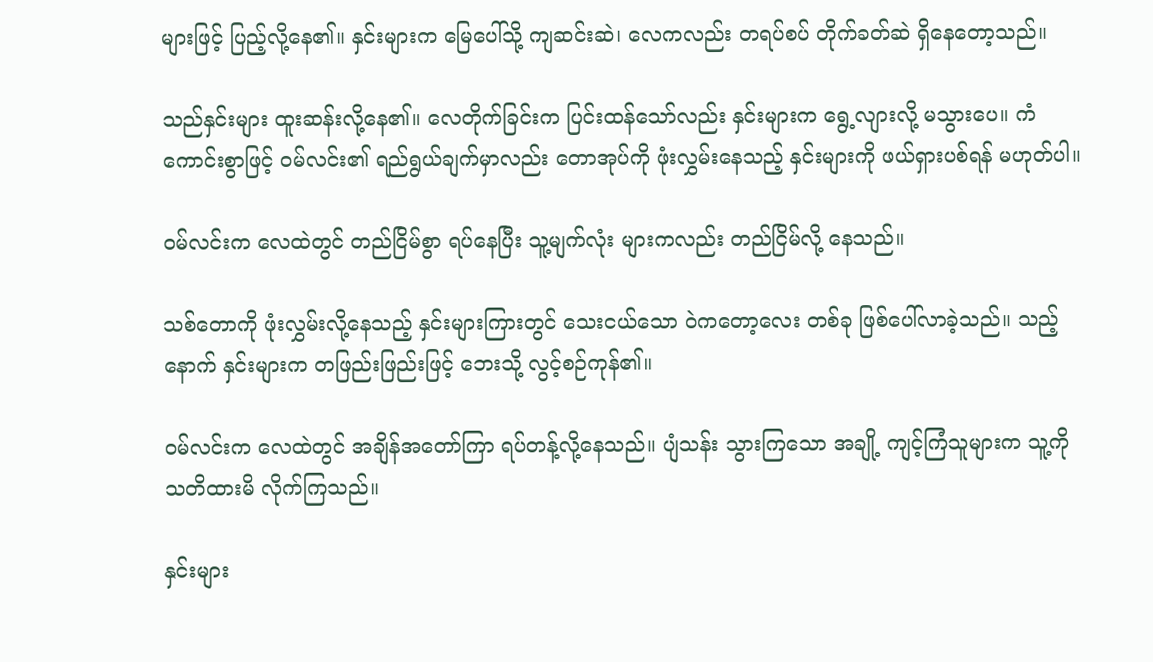များဖြင့် ပြည့်လို့နေ၏။ နှင်းများက မြေပေါ်သို့ ကျဆင်းဆဲ၊ လေကလည်း တရပ်စပ် တိုက်ခတ်ဆဲ ရှိနေတော့သည်။

သည်နှင်းများ ထူးဆန်းလို့နေ၏။ လေတိုက်ခြင်းက ပြင်းထန်သော်လည်း နှင်းများက ရွေ့လျားလို့ မသွားပေ။ ကံကောင်းစွာဖြင့် ဝမ်လင်း၏ ရည်ရွယ်ချက်မှာလည်း တောအုပ်ကို ဖုံးလွှမ်းနေသည့် နှင်းများကို ဖယ်ရှားပစ်ရန် မဟုတ်ပါ။

ဝမ်လင်းက လေထဲတွင် တည်ငြိမ်စွာ ရပ်နေပြီး သူ့မျက်လုံး များကလည်း တည်ငြိမ်လို့ နေသည်။

သစ်တောကို ဖုံးလွှမ်းလို့နေသည့် နှင်းများကြားတွင် သေးငယ်သော ဝဲကတော့လေး တစ်ခု ဖြစ်ပေါ်လာခဲ့သည်။ သည့်နောက် နှင်းများက တဖြည်းဖြည်းဖြင့် ဘေးသို့ လွင့်စဉ်ကုန်၏။

ဝမ်လင်းက လေထဲတွင် အချိန်အတော်ကြာ ရပ်တန့်လို့နေသည်။ ပျံသန်း သွားကြသော အချို့ ကျင့်ကြံသူများက သူ့ကို သတိထားမိ လိုက်ကြသည်။

နှင်းများ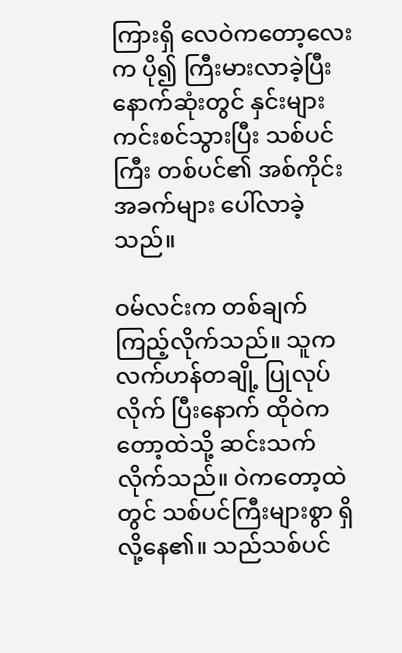ကြားရှိ လေဝဲကတော့လေးက ပို၍ ကြီးမားလာခဲ့ပြီး နောက်ဆုံးတွင် နှင်းများ ကင်းစင်သွားပြီး သစ်ပင်ကြီး တစ်ပင်၏ အစ်ကိုင်းအခက်များ ပေါ်လာခဲ့သည်။

ဝမ်လင်းက တစ်ချက် ကြည့်လိုက်သည်။ သူက လက်ဟန်တချို့ ပြုလုပ်လိုက် ပြီးနောက် ထိုဝဲကတော့ထဲသို့ ဆင်းသက်လိုက်သည်။ ဝဲကတော့ထဲတွင် သစ်ပင်ကြီးများစွာ ရှိလို့နေ၏။ သည်သစ်ပင်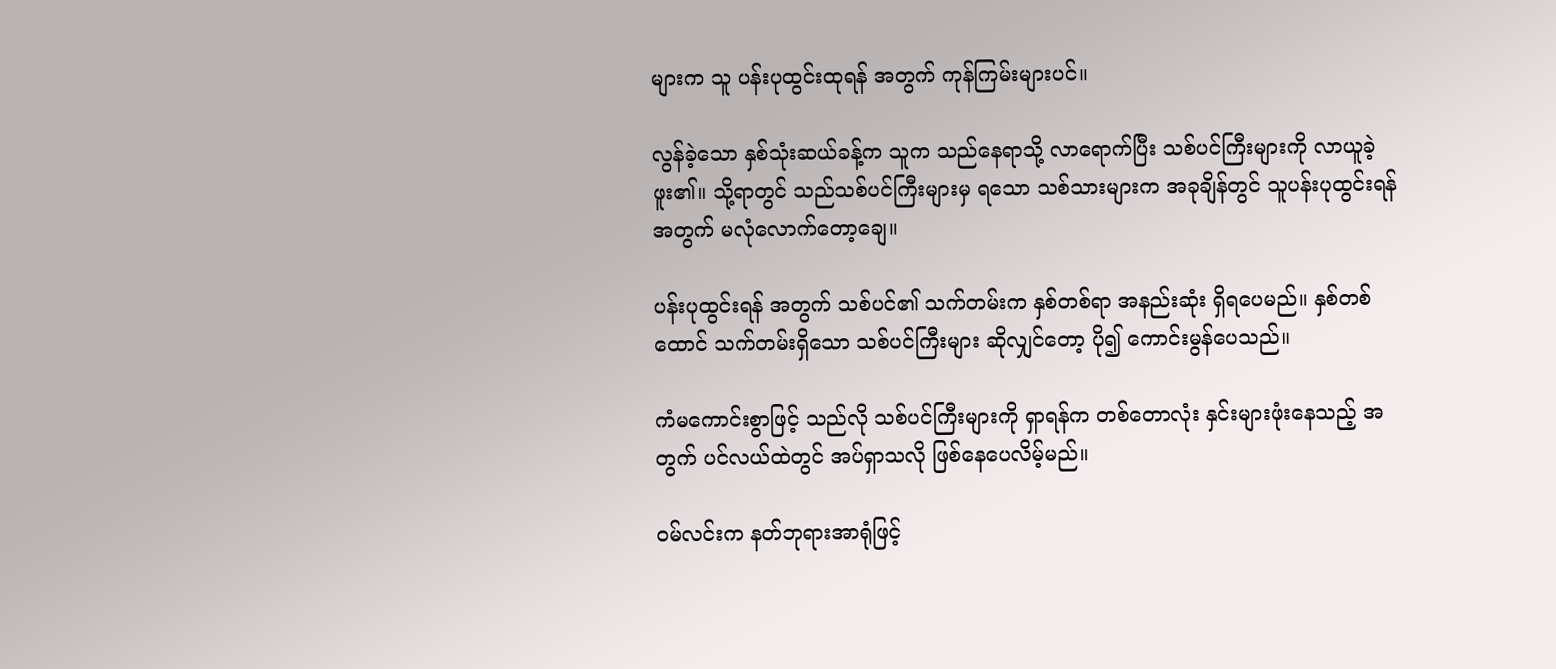များက သူ ပန်းပုထွင်းထုရန် အတွက် ကုန်ကြမ်းများပင်။

လွန်ခဲ့သော နှစ်သုံးဆယ်ခန့်က သူက သည်နေရာသို့ လာရောက်ပြီး သစ်ပင်ကြီးများကို လာယူခဲ့ဖူး၏။ သို့ရာတွင် သည်သစ်ပင်ကြီးများမှ ရသော သစ်သားများက အခုချိန်တွင် သူပန်းပုထွင်းရန် အတွက် မလုံလောက်တော့ချေ။

ပန်းပုထွင်းရန် အတွက် သစ်ပင်၏ သက်တမ်းက နှစ်တစ်ရာ အနည်းဆုံး ရှိရပေမည်။ နှစ်တစ်ထောင် သက်တမ်းရှိသော သစ်ပင်ကြီးများ ဆိုလျှင်တော့ ပို၍ ကောင်းမွန်ပေသည်။

ကံမကောင်းစွာဖြင့် သည်လို သစ်ပင်ကြီးများကို ရှာရန်က တစ်တောလုံး နှင်းများဖုံးနေသည့် အတွက် ပင်လယ်ထဲတွင် အပ်ရှာသလို ဖြစ်နေပေလိမ့်မည်။

ဝမ်လင်းက နတ်ဘုရားအာရုံဖြင့်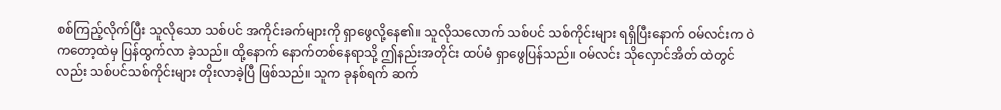စစ်ကြည့်လိုက်ပြီး သူလိုသော သစ်ပင် အကိုင်းခက်များကို ရှာဖွေလို့နေ၏။ သူလိုသလောက် သစ်ပင် သစ်ကိုင်းများ ရရှိပြီးနောက် ဝမ်လင်းက ဝဲကတော့ထဲမှ ပြန်ထွက်လာ ခဲ့သည်။ ထို့နောက် နောက်တစ်နေရာသို့ ဤနည်းအတိုင်း ထပ်မံ ရှာဖွေပြန်သည်။ ဝမ်လင်း သိုလှောင်အိတ် ထဲတွင်လည်း သစ်ပင်သစ်ကိုင်းများ တိုးလာခဲ့ပြီ ဖြစ်သည်။ သူက ခုနစ်ရက် ဆက်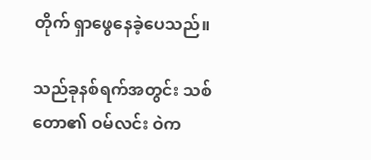တိုက် ရှာဖွေနေခဲ့ပေသည်။

သည်ခုနစ်ရက်အတွင်း သစ်တော၏ ဝမ်လင်း ဝဲက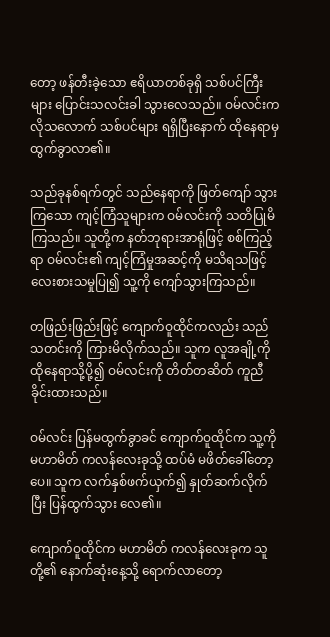တော့ ဖန်တီးခဲ့သော ဧရိယာတစ်ခုရှိ သစ်ပင်ကြီးများ ပြောင်းသလင်းခါ သွားလေသည်။ ဝမ်လင်းက လိုသလောက် သစ်ပင်များ ရရှိပြီးနောက် ထိုနေရာမှ ထွက်ခွာလာ၏။

သည်ခုနစ်ရက်တွင် သည်နေရာကို ဖြတ်ကျော် သွားကြသော ကျင့်ကြံသူများက ဝမ်လင်းကို သတိပြုမိကြသည်။ သူတို့က နတ်ဘုရားအာရုံဖြင့် စစ်ကြည့်ရာ ဝမ်လင်း၏ ကျင့်ကြံမှုအဆင့်ကို မသိရသဖြင့် လေးစားသမှုပြု၍ သူ့ကို ကျော်သွားကြသည်။

တဖြည်းဖြည်းဖြင့် ကျောက်ဝူထိုင်ကလည်း သည်သတင်းကို ကြားမိလိုက်သည်။ သူက လူအချို့ကို ထိုနေရာသို့ပို့၍ ဝမ်လင်းကို တိတ်တဆိတ် ကူညီခိုင်းထားသည်။

ဝမ်လင်း ပြန်မထွက်ခွာခင် ကျောက်ဝူထိုင်က သူ့ကို မဟာမိတ် ကလန်လေးခုသို့ ထပ်မံ မဖိတ်ခေါ်တော့ပေ။ သူက လက်နှစ်ဖက်ယှက်၍ နှုတ်ဆက်လိုက်ပြီး ပြန်ထွက်သွား လေ၏။

ကျောက်ဝူထိုင်က မဟာမိတ် ကလန်လေးခုက သူတို့၏ နောက်ဆုံးနေ့သို့ ရောက်လာတော့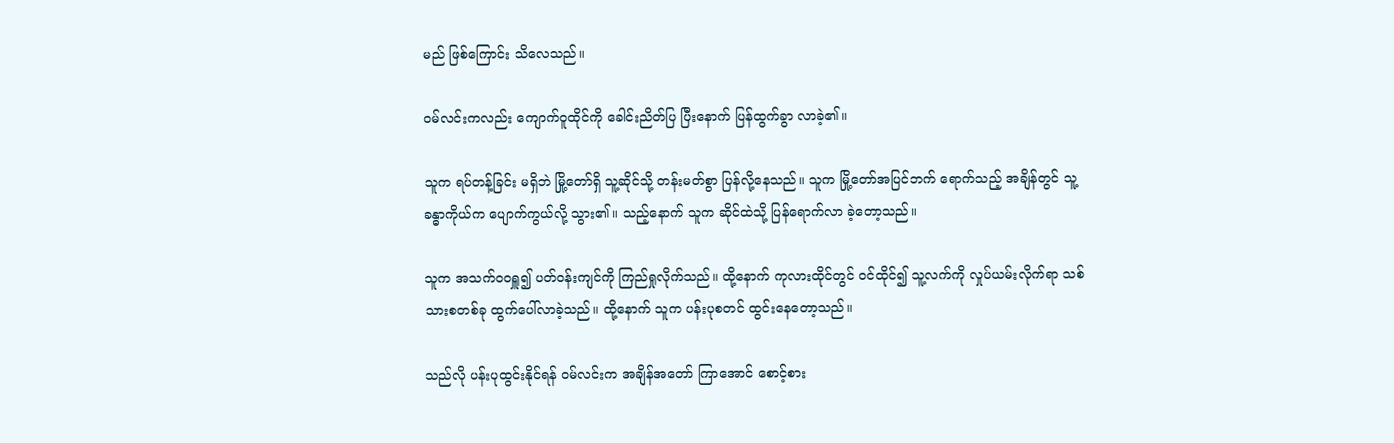မည် ဖြစ်ကြောင်း သိလေသည်။

ဝမ်လင်းကလည်း ကျောက်ဝူထိုင်ကို ခေါင်းညိတ်ပြ ပြီးနောက် ပြန်ထွက်ခွာ လာခဲ့၏။

သူက ရပ်တန့်ခြင်း မရှိဘဲ မြို့တော်ရှိ သူ့ဆိုင်သို့ တန်းမတ်စွာ ပြန်လို့နေသည်။ သူက မြို့တော်အပြင်ဘက် ရောက်သည့် အချိန်တွင် သူ့ခန္ဓာကိုယ်က ပျောက်ကွယ်လို့ သွား၏။ သည့်နောက် သူက ဆိုင်ထဲသို့ ပြန်ရောက်လာ ခဲ့တော့သည်။

သူက အသက်ဝဝရှူ၍ ပတ်ဝန်းကျင်ကို ကြည်ရှုလိုက်သည်။ ထို့နောက် ကုလားထိုင်တွင် ဝင်ထိုင်၍ သူ့လက်ကို လှုပ်ယမ်းလိုက်ရာ သစ်သားစတစ်ခု ထွက်ပေါ်လာခဲ့သည်။ ထို့နောက် သူက ပန်းပုစတင် ထွင်းနေတော့သည်။

သည်လို ပန်းပုထွင်းနိုင်ရန် ဝမ်လင်းက အချိန်အတော် ကြာအောင် စောင့်စား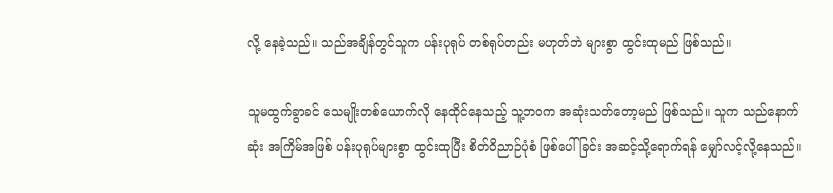လို့ နေခဲ့သည်။ သည်အချိန်တွင်သူက ပန်းပုရုပ် တစ်ရုပ်တည်း မဟုတ်ဘဲ များစွာ ထွင်းထုမည် ဖြစ်သည်။

သူမထွက်ခွာခင် သေမျိုးတစ်ယောက်လို နေထိုင်နေသည့် သူ့ဘဝက အဆုံးသတ်တော့မည် ဖြစ်သည်။ သူက သည်နောက်ဆုံး အကြိမ်အဖြစ် ပန်းပုရုပ်များစွာ ထွင်းထုပြီး စိတ်ဝိညာဉ်ပုံစံ ဖြစ်ပေါ်ခြင်း အဆင့်သို့ရောက်ရန် မျှော်လင့်လို့နေသည်။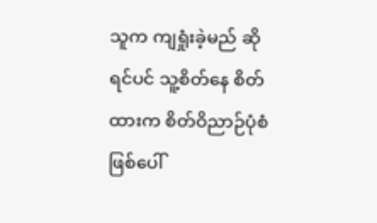သူက ကျရှုံးခဲ့မည် ဆိုရင်ပင် သူ့စိတ်နေ စိတ်ထားက စိတ်ဝိညာဉ်ပုံစံ ဖြစ်ပေါ်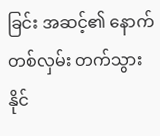ခြင်း အဆင့်၏ နောက်တစ်လှမ်း တက်သွားနိုင်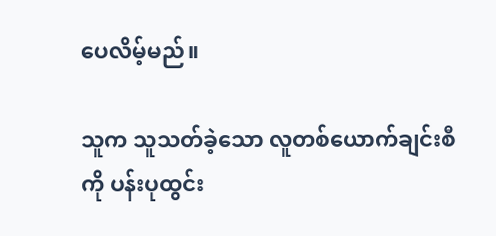ပေလိမ့်မည်။

သူက သူသတ်ခဲ့သော လူတစ်ယောက်ချင်းစီကို ပန်းပုထွင်း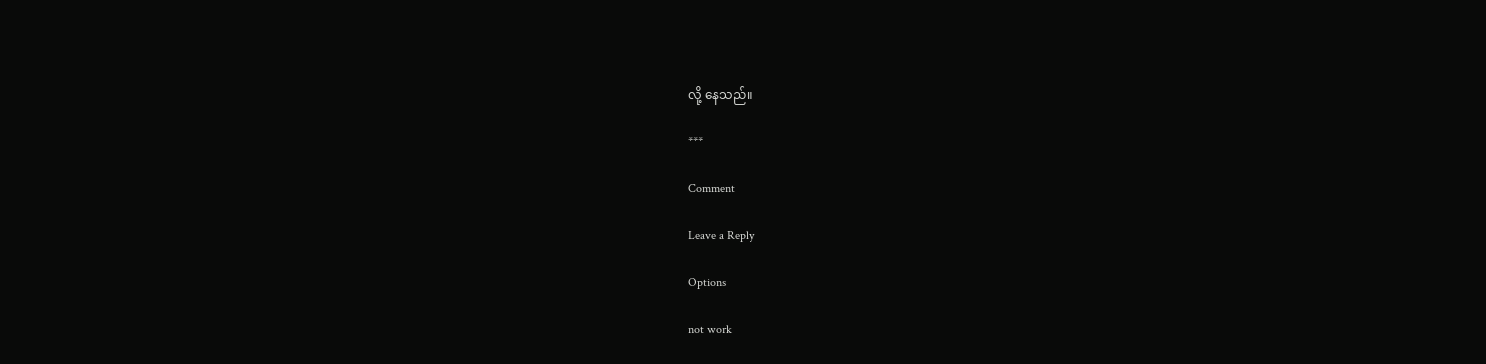လို့ နေသည်။

***

Comment

Leave a Reply

Options

not work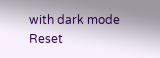with dark mode
Reset